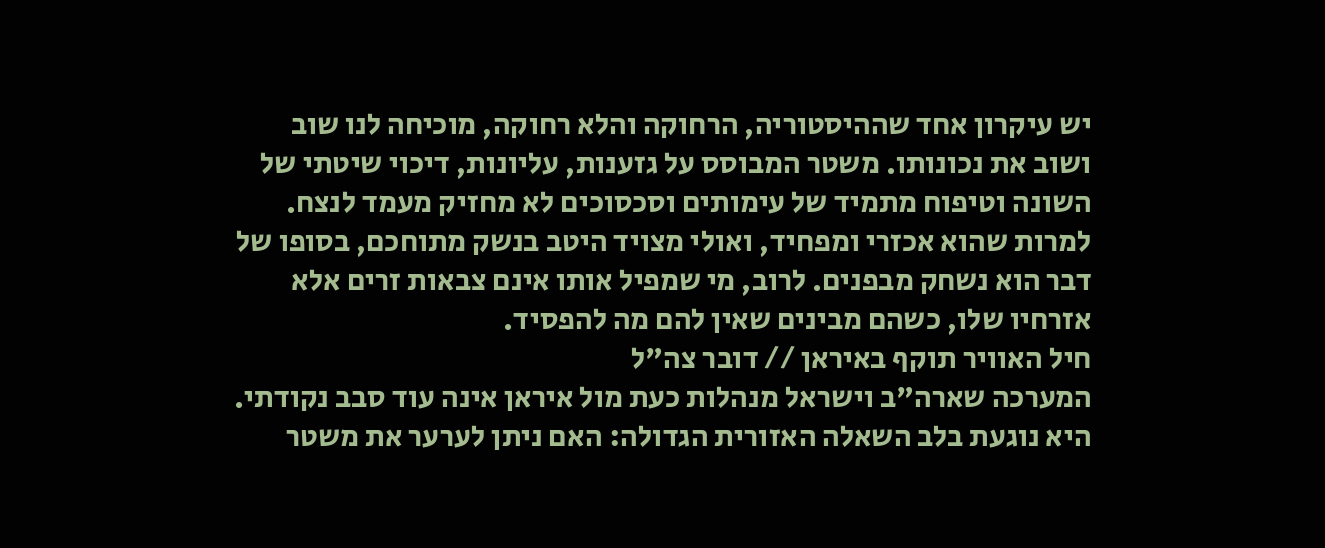יש עיקרון אחד שההיסטוריה, הרחוקה והלא רחוקה, מוכיחה לנו שוב ושוב את נכונותו. משטר המבוסס על גזענות, עליונות, דיכוי שיטתי של השונה וטיפוח מתמיד של עימותים וסכסוכים לא מחזיק מעמד לנצח. למרות שהוא אכזרי ומפחיד, ואולי מצויד היטב בנשק מתוחכם, בסופו של דבר הוא נשחק מבפנים. לרוב, מי שמפיל אותו אינם צבאות זרים אלא אזרחיו שלו, כשהם מבינים שאין להם מה להפסיד.
חיל האוויר תוקף באיראן // דובר צה"ל
המערכה שארה"ב וישראל מנהלות כעת מול איראן אינה עוד סבב נקודתי. היא נוגעת בלב השאלה האזורית הגדולה: האם ניתן לערער את משטר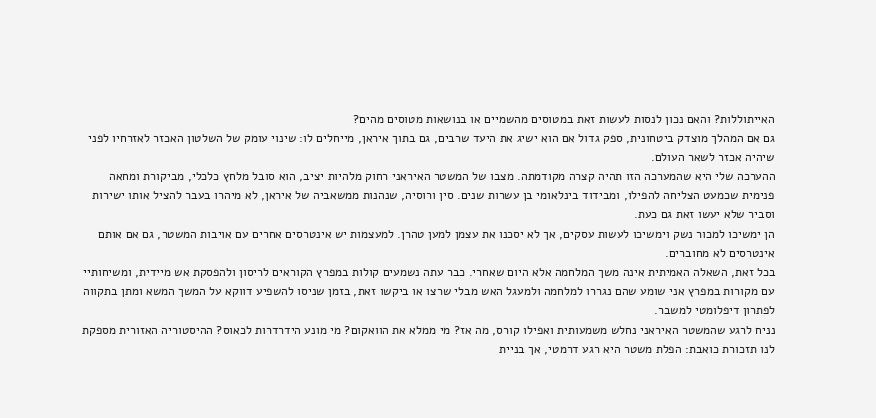האייתוללות? והאם נכון לנסות לעשות זאת במטוסים מהשמיים או בנושאות מטוסים מהים?
גם אם המהלך מוצדק ביטחונית, ספק גדול אם הוא ישיג את היעד שרבים, גם בתוך איראן, מייחלים לו: שינוי עומק של השלטון האכזר לאזרחיו לפני שיהיה אכזר לשאר העולם.
ההערכה שלי היא שהמערכה הזו תהיה קצרה מקודמתה. מצבו של המשטר האיראני רחוק מלהיות יציב, הוא סובל מלחץ כלכלי, מביקורת ומחאה פנימית שכמעט הצליחה להפילו, ומבידוד בינלאומי בן עשרות שנים. סין ורוסיה, שנהנות ממשאביה של איראן, לא מיהרו בעבר להציל אותו ישירות וסביר שלא יעשו זאת גם כעת.
הן ימשיכו למכור נשק וימשיכו לעשות עסקים, אך לא יסכנו את עצמן למען טהרן. למעצמות יש אינטרסים אחרים עם אויבות המשטר, גם אם אותם אינטרסים לא מחוברים.
בכל זאת, השאלה האמיתית אינה משך המלחמה אלא היום שאחרי. כבר עתה נשמעים קולות במפרץ הקוראים לריסון ולהפסקת אש מיידית, ומשיחותיי עם מקורות במפרץ אני שומע שהם נגררו למלחמה ולמעגל האש מבלי שרצו או ביקשו זאת, בזמן שניסו להשפיע דווקא על המשך המשא ומתן בתקווה לפתרון דיפלומטי למשבר.
נניח לרגע שהמשטר האיראני נחלש משמעותית ואפילו קורס, מה אז? מי ממלא את הוואקום? מי מונע הידרדרות לכאוס? ההיסטוריה האזורית מספקת לנו תזכורת כואבת: הפלת משטר היא רגע דרמטי, אך בניית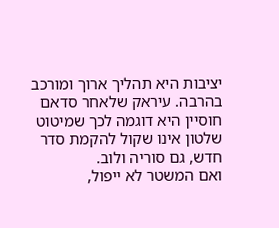יציבות היא תהליך ארוך ומורכב בהרבה. עיראק שלאחר סדאם חוסיין היא דוגמה לכך שמיטוט שלטון אינו שקול להקמת סדר חדש, גם סוריה ולוב.
ואם המשטר לא ייפול,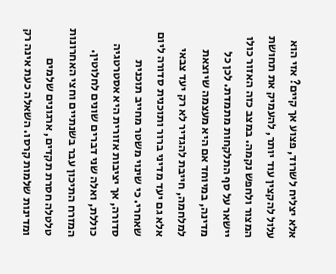אלא יצליח לשרוד, פצוע אך קיים? אזי הוא עלול להקצין עוד יותר, להעמיק את תחושת המצור ולחפש נקמה. במצב כזה האזור כולו יישאר על סף התלקחות מתמדת. לכן כל מדינה, במיוחד אם היא מעצמה שיוצאת למלחמה, חייבת להגדיר לא רק יעד צבאי אלא גם יעד מדיני ברור ותוכנית סדורה ליום שאחרי. כי שינוי משטר מחייב תוכנית סדורה, אך יציבות אזורית היא אסטרטגיה כוללת, ואלה שני דברים שונים לחלוטין.
המזרח התיכון עבר בשנתיים וחצי האחרונות טלטלה חסרת תקדים, ארגונים שלמים ומדינות שלמות קרסו. השאלה כעת אינה רק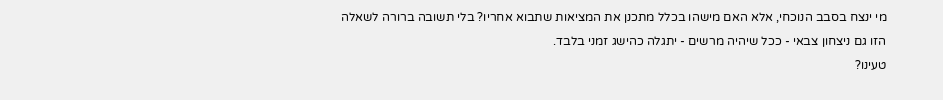מי ינצח בסבב הנוכחי, אלא האם מישהו בכלל מתכנן את המציאות שתבוא אחריו? בלי תשובה ברורה לשאלה הזו גם ניצחון צבאי - ככל שיהיה מרשים - יתגלה כהישג זמני בלבד.
טעינו?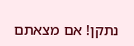נתקן! אם מצאתם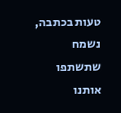טעות בכתבה, נשמח שתשתפו אותנו